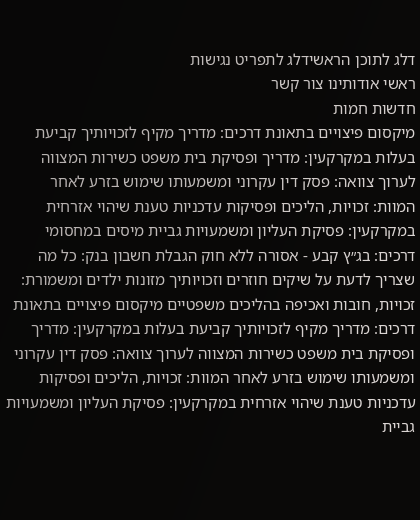דלג לתוכן הראשידלג לתפריט נגישות
ראשי אודותינו צור קשר
חדשות חמות
מיקסום פיצויים בתאונת דרכים: מדריך מקיף לזכויותיך קביעת בעלות במקרקעין: מדריך ופסיקת בית משפט כשירות המצווה לערוך צוואה: פסק דין עקרוני ומשמעותו שימוש בזרע לאחר המוות: זכויות, הליכים ופסיקות עדכניות טענת שיהוי אזרחית במקרקעין: פסיקת העליון ומשמעויות גביית מיסים במחסומי דרכים: בג״ץ קבע - אסורה ללא חוק הגבלת חשבון בנק: כל מה שצריך לדעת על שיקים חוזרים וזכויותיך מזונות ילדים ומשמורת: זכויות, חובות ואכיפה בהליכים משפטיים מיקסום פיצויים בתאונת דרכים: מדריך מקיף לזכויותיך קביעת בעלות במקרקעין: מדריך ופסיקת בית משפט כשירות המצווה לערוך צוואה: פסק דין עקרוני ומשמעותו שימוש בזרע לאחר המוות: זכויות, הליכים ופסיקות עדכניות טענת שיהוי אזרחית במקרקעין: פסיקת העליון ומשמעויות גביית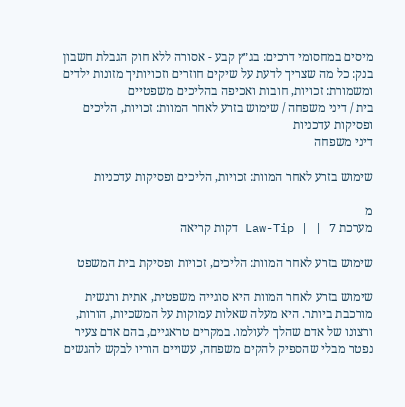מיסים במחסומי דרכים: בג״ץ קבע - אסורה ללא חוק הגבלת חשבון בנק: כל מה שצריך לדעת על שיקים חוזרים וזכויותיך מזונות ילדים ומשמורת: זכויות, חובות ואכיפה בהליכים משפטיים
בית / דיני משפחה / שימוש בזרע לאחר המוות: זכויות, הליכים ופסיקות עדכניות
דיני משפחה

שימוש בזרע לאחר המוות: זכויות, הליכים ופסיקות עדכניות

מ
מערכת Law-Tip | | 7 דקות קריאה

שימוש בזרע לאחר המוות: הליכים, זכויות ופסיקת בית המשפט

שימוש בזרע לאחר המוות היא סוגייה משפטית, אתית ורגשית מורכבת ביותר. היא מעלה שאלות עמוקות על המשכיות, הורות, ורצונו של אדם שהלך לעולמו. במקרים טראגיים, בהם אדם צעיר נפטר מבלי שהספיק להקים משפחה, עשויים הוריו לבקש להגשים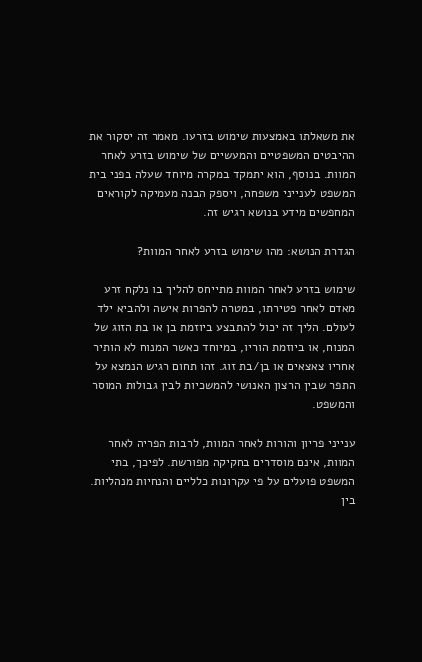את משאלתו באמצעות שימוש בזרעו. מאמר זה יסקור את ההיבטים המשפטיים והמעשיים של שימוש בזרע לאחר המוות. בנוסף, הוא יתמקד במקרה מיוחד שעלה בפני בית המשפט לענייני משפחה, ויספק הבנה מעמיקה לקוראים המחפשים מידע בנושא רגיש זה.

הגדרת הנושא: מהו שימוש בזרע לאחר המוות?

שימוש בזרע לאחר המוות מתייחס להליך בו נלקח זרע מאדם לאחר פטירתו, במטרה להפרות אישה ולהביא ילד לעולם. הליך זה יכול להתבצע ביוזמת בן או בת הזוג של המנוח, או ביוזמת הוריו, במיוחד כאשר המנוח לא הותיר אחריו צאצאים או בן/בת זוג. זהו תחום רגיש הנמצא על התפר שבין הרצון האנושי להמשכיות לבין גבולות המוסר והמשפט.

ענייני פריון והורות לאחר המוות, לרבות הפריה לאחר המוות, אינם מוסדרים בחקיקה מפורשת. לפיכך, בתי המשפט פועלים על פי עקרונות כלליים והנחיות מנהליות. בין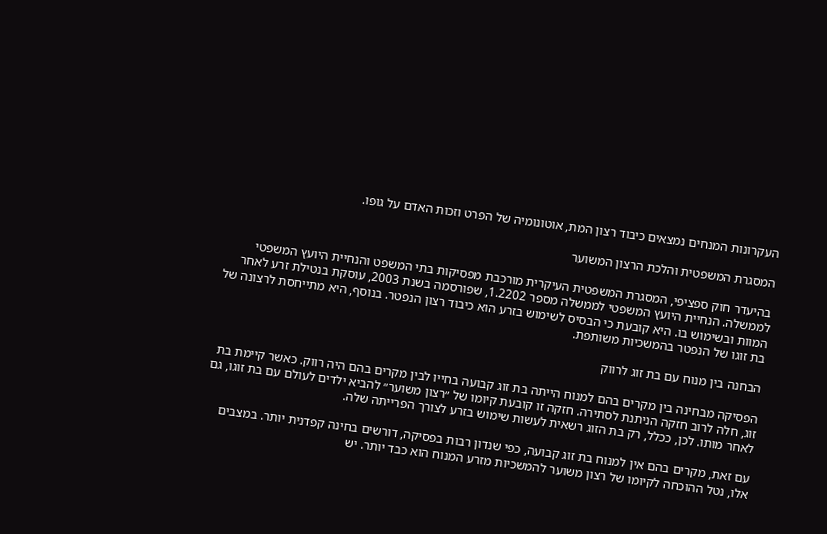העקרונות המנחים נמצאים כיבוד רצון המת, אוטונומיה של הפרט וזכות האדם על גופו.

המסגרת המשפטית והלכת הרצון המשוער

בהיעדר חוק ספציפי, המסגרת המשפטית העיקרית מורכבת מפסיקות בתי המשפט והנחיית היועץ המשפטי לממשלה. הנחיית היועץ המשפטי לממשלה מספר 1.2202, שפורסמה בשנת 2003, עוסקת בנטילת זרע לאחר המוות ובשימוש בו. היא קובעת כי הבסיס לשימוש בזרע הוא כיבוד רצון הנפטר. בנוסף, היא מתייחסת לרצונה של בת זוגו של הנפטר בהמשכיות משותפת.

הבחנה בין מנוח עם בת זוג לרווק

הפסיקה מבחינה בין מקרים בהם למנוח הייתה בת זוג קבועה בחייו לבין מקרים בהם היה רווק. כאשר קיימת בת זוג, חלה לרוב חזקה הניתנת לסתירה. חזקה זו קובעת קיומו של ״רצון משוער״ להביא ילדים לעולם עם בת זוגו, גם לאחר מותו. לכן, ככלל, רק בת הזוג רשאית לעשות שימוש בזרע לצורך הפרייתה שלה.

עם זאת, מקרים בהם אין למנוח בת זוג קבועה, כפי שנדון רבות בפסיקה, דורשים בחינה קפדנית יותר. במצבים אלו, נטל ההוכחה לקיומו של רצון משוער להמשכיות מזרע המנוח הוא כבד יותר. יש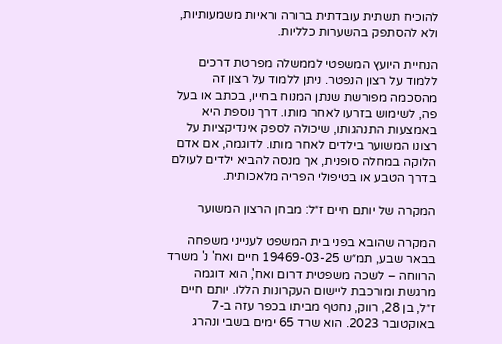להוכיח תשתית עובדתית ברורה וראיות משמעותיות, ולא להסתפק בהשערות כלליות.

הנחיית היועץ המשפטי לממשלה מפרטת דרכים ללמוד על רצון הנפטר. ניתן ללמוד על רצון זה מהסכמה מפורשת שנתן המנוח בחייו, בכתב או בעל פה, לשימוש בזרעו לאחר מותו. דרך נוספת היא באמצעות התנהגותו, שיכולה לספק אינדיקציות על רצונו המשוער בילדים לאחר מותו. לדוגמה, אם אדם הלוקה במחלה סופנית, אך מנסה להביא ילדים לעולם בדרך הטבע או בטיפולי הפריה מלאכותית.

המקרה של יותם חיים ז״ל: מבחן הרצון המשוער

המקרה שהובא בפני בית המשפט לענייני משפחה בבאר שבע, תמ״ש 19469-03-25 חיים ואח' נ' משרד הרווחה – לשכה משפטית דרום ואח', הוא דוגמה מרגשת ומורכבת ליישום העקרונות הללו. יותם חיים ז״ל, בן 28, רווק, נחטף מביתו בכפר עזה ב-7 באוקטובר 2023. הוא שרד 65 ימים בשבי ונהרג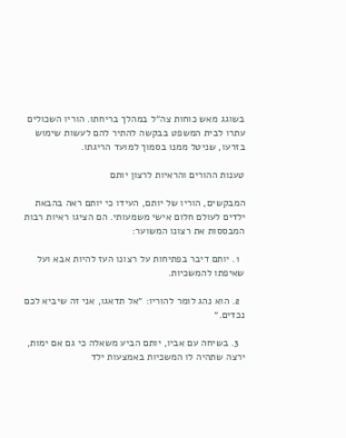בשוגג מאש כוחות צה״ל במהלך בריחתו. הוריו השכולים עתרו לבית המשפט בבקשה להתיר להם לעשות שימוש בזרעו, שניטל ממנו בסמוך למועד הריגתו.

טענות ההורים והראיות לרצון יותם

המבקשים, הוריו של יותם, העידו כי יותם ראה בהבאת ילדים לעולם חלום אישי משמעותי. הם הציגו ראיות רבות המבססות את רצונו המשוער:

  1. יותם דיבר בפתיחות על רצונו העז להיות אבא ועל שאיפתו להמשכיות.

  2. הוא נהג לומר להוריו: ״אל תדאגו, אני זה שיביא לכם נכדים.״

  3. בשיחה עם אביו, יותם הביע משאלה כי גם אם ימות, ירצה שתהיה לו המשכיות באמצעות ילד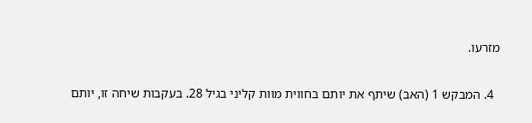מזרעו.

  4. המבקש 1 (האב) שיתף את יותם בחווית מוות קליני בגיל 28. בעקבות שיחה זו, יותם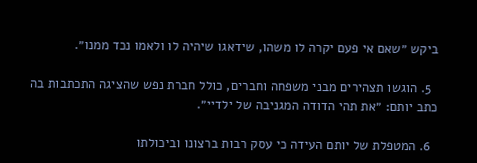ביקש ״שאם אי פעם יקרה לו משהו, שידאגו שיהיה לו ולאמו נכד ממנו״.

  5. הוגשו תצהירים מבני משפחה וחברים, כולל חברת נפש שהציגה התכתבות בה כתב יותם: ״את תהי הדודה המגניבה של ילדיי״.

  6. המטפלת של יותם העידה כי עסק רבות ברצונו וביכולתו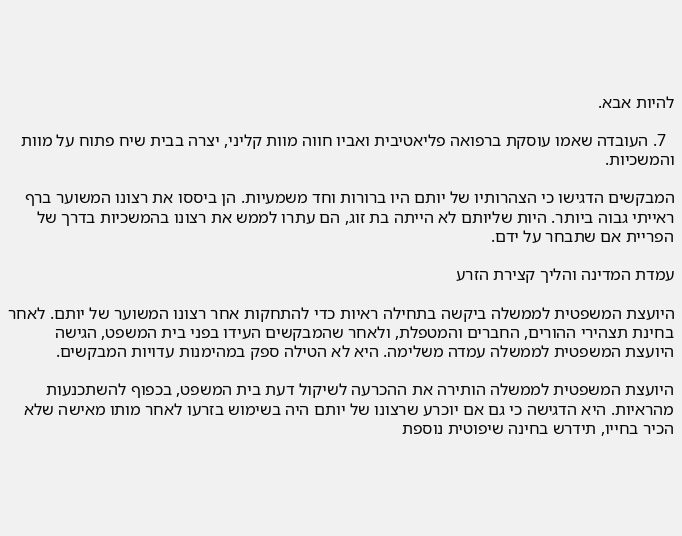להיות אבא.

  7. העובדה שאמו עוסקת ברפואה פליאטיבית ואביו חווה מוות קליני, יצרה בבית שיח פתוח על מוות והמשכיות.

המבקשים הדגישו כי הצהרותיו של יותם היו ברורות וחד משמעיות. הן ביססו את רצונו המשוער ברף ראייתי גבוה ביותר. היות שליותם לא הייתה בת זוג, הם עתרו לממש את רצונו בהמשכיות בדרך של הפריית אם שתבחר על ידם.

עמדת המדינה והליך קצירת הזרע

היועצת המשפטית לממשלה ביקשה בתחילה ראיות כדי להתחקות אחר רצונו המשוער של יותם. לאחר בחינת תצהירי ההורים, החברים והמטפלת, ולאחר שהמבקשים העידו בפני בית המשפט, הגישה היועצת המשפטית לממשלה עמדה משלימה. היא לא הטילה ספק במהימנות עדויות המבקשים.

היועצת המשפטית לממשלה הותירה את ההכרעה לשיקול דעת בית המשפט, בכפוף להשתכנעות מהראיות. היא הדגישה כי גם אם יוכרע שרצונו של יותם היה בשימוש בזרעו לאחר מותו מאישה שלא הכיר בחייו, תידרש בחינה שיפוטית נוספת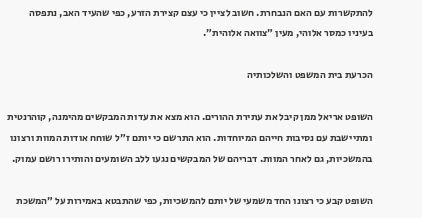להתקשרות עם האם הנבחרת. חשוב לציין כי עצם קצירת הזרע, כפי שהעיד האב, נתפסה בעיניו כמסר אלוהי, מעין ״צוואה אלוהית״.

הכרעת בית המשפט והשלכותיה

השופט אריאל ממן קיבל את עתירת ההורים. הוא מצא את עדות המבקשים מהימנה, קוהרנטית ומתיישבת עם נסיבות חייהם המיוחדות. הוא התרשם כי יותם ז״ל שוחח אודות המוות ורצונו בהמשכיות, גם לאחר המוות. דבריהם של המבקשים נגעו ללב השומעים והותירו רושם עמוק.

השופט קבע כי רצונו החד משמעי של יותם להמשכיות, כפי שהתבטא באמירות על ״המשכת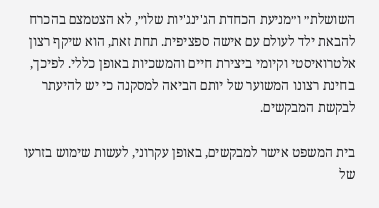השושלת״ ו״מניעת הכחדת הג'ינג'יות שלו״, לא הצטמצם בהכרח להבאת ילד לעולם עם אישה ספציפית. תחת זאת, הוא שיקף רצון אלטרואיסטי וקיומי ביצירת חיים והמשכיות באופן כללי. לפיכך, בחינת רצונו המשוער של יותם הביאה למסקנה כי יש להיעתר לבקשת המבקשים.

בית המשפט אישר למבקשים, באופן עקרוני, לעשות שימוש בזרעו של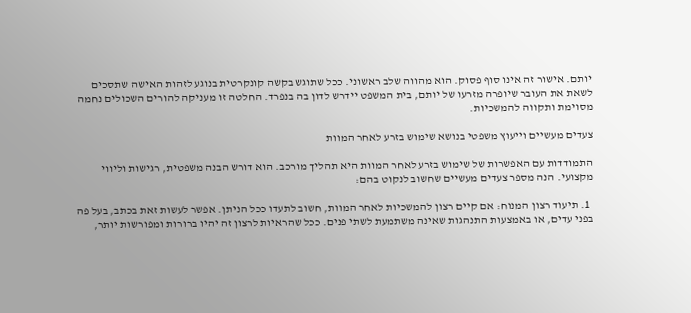יותם. אישור זה אינו סוף פסוק. הוא מהווה שלב ראשוני. ככל שתוגש בקשה קונקרטית בנוגע לזהות האישה שתסכים לשאת את העובר שיופרה מזרעו של יותם, בית המשפט יידרש לדון בה בנפרד. החלטה זו מעניקה להורים השכולים נחמה מסוימת ותקווה להמשכיות.

צעדים מעשיים וייעוץ משפטי בנושא שימוש בזרע לאחר המוות

התמודדות עם האפשרות של שימוש בזרע לאחר המוות היא תהליך מורכב. הוא דורש הבנה משפטית, רגישות וליווי מקצועי. הנה מספר צעדים מעשיים שחשוב לנקוט בהם:

  1. תיעוד רצון המנוח: אם קיים רצון להמשכיות לאחר המוות, חשוב לתעדו ככל הניתן. אפשר לעשות זאת בכתב, בעל פה בפני עדים, או באמצעות התנהגות שאינה משתמעת לשתי פנים. ככל שהראיות לרצון זה יהיו ברורות ומפורשות יותר,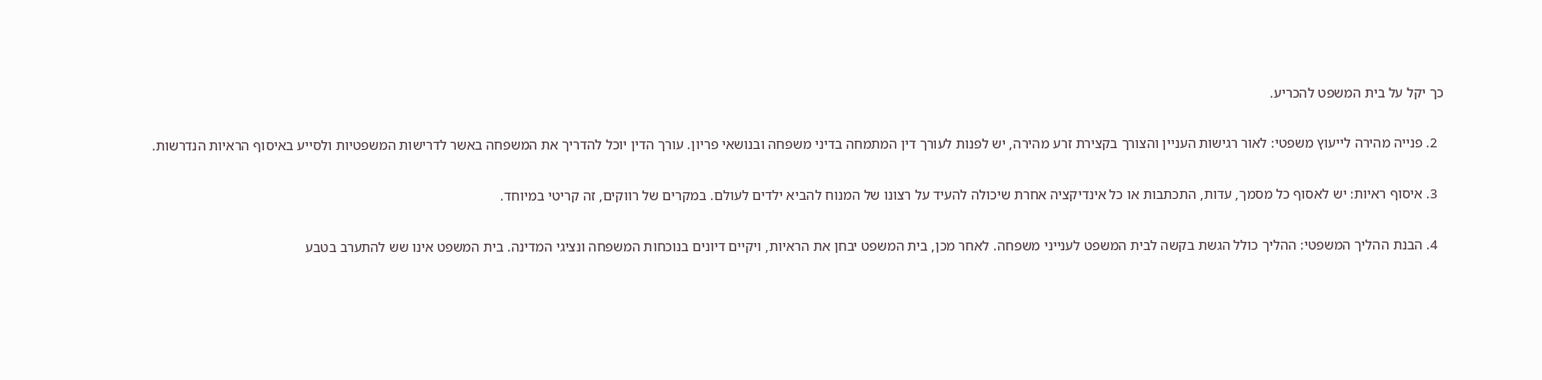כך יקל על בית המשפט להכריע.

  2. פנייה מהירה לייעוץ משפטי: לאור רגישות העניין והצורך בקצירת זרע מהירה, יש לפנות לעורך דין המתמחה בדיני משפחה ובנושאי פריון. עורך הדין יוכל להדריך את המשפחה באשר לדרישות המשפטיות ולסייע באיסוף הראיות הנדרשות.

  3. איסוף ראיות: יש לאסוף כל מסמך, עדות, התכתבות או כל אינדיקציה אחרת שיכולה להעיד על רצונו של המנוח להביא ילדים לעולם. במקרים של רווקים, זה קריטי במיוחד.

  4. הבנת ההליך המשפטי: ההליך כולל הגשת בקשה לבית המשפט לענייני משפחה. לאחר מכן, בית המשפט יבחן את הראיות, ויקיים דיונים בנוכחות המשפחה ונציגי המדינה. בית המשפט אינו שש להתערב בטבע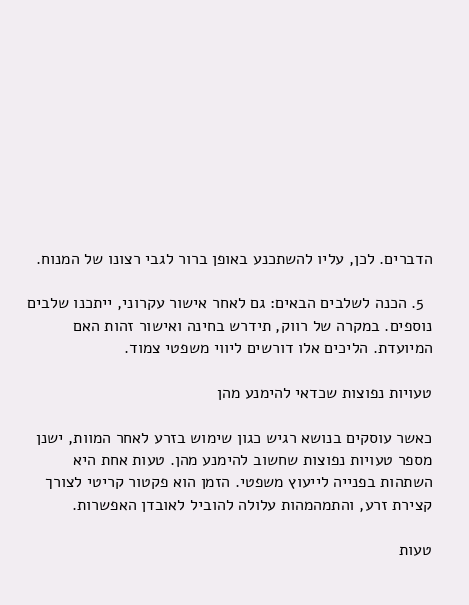הדברים. לכן, עליו להשתכנע באופן ברור לגבי רצונו של המנוח.

  5. הכנה לשלבים הבאים: גם לאחר אישור עקרוני, ייתכנו שלבים נוספים. במקרה של רווק, תידרש בחינה ואישור זהות האם המיועדת. הליכים אלו דורשים ליווי משפטי צמוד.

טעויות נפוצות שכדאי להימנע מהן

כאשר עוסקים בנושא רגיש כגון שימוש בזרע לאחר המוות, ישנן מספר טעויות נפוצות שחשוב להימנע מהן. טעות אחת היא השתהות בפנייה לייעוץ משפטי. הזמן הוא פקטור קריטי לצורך קצירת זרע, והתמהמהות עלולה להוביל לאובדן האפשרות.

טעות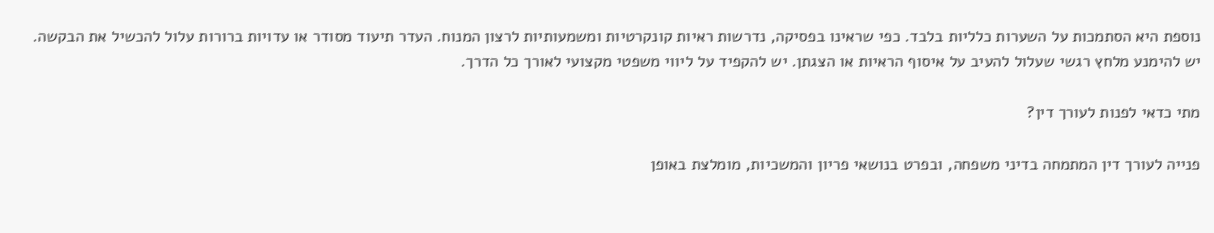נוספת היא הסתמכות על השערות כלליות בלבד. כפי שראינו בפסיקה, נדרשות ראיות קונקרטיות ומשמעותיות לרצון המנוח. העדר תיעוד מסודר או עדויות ברורות עלול להכשיל את הבקשה. יש להימנע מלחץ רגשי שעלול להעיב על איסוף הראיות או הצגתן. יש להקפיד על ליווי משפטי מקצועי לאורך כל הדרך.

מתי כדאי לפנות לעורך דין?

פנייה לעורך דין המתמחה בדיני משפחה, ובפרט בנושאי פריון והמשכיות, מומלצת באופן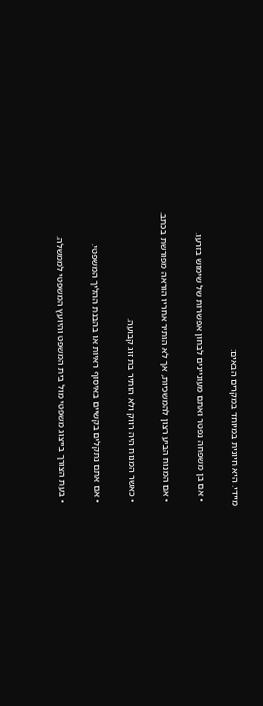מיידי. היא חיונית במיוחד במקרים הבאים:

  • אם בן משפחה נפטר ואתם מעוניינים לבחון אפשרות של שימוש בזרעו.

  • אם המנוח הביע רצון להמשכיות, אך לא הותיר אחריו הוראה מפורשת בכתב.

  • כאשר המנוח היה רווק ולא הותיר בת זוג קבועה.

  • אם אתם נתקלים בקשיים באיסוף ראיות או בהבנת ההליך המשפטי.

  • בעת הצורך בייצוג משפטי מול בית המשפט והיועץ המשפטי לממשלה.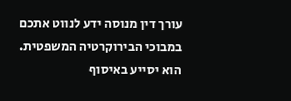עורך דין מנוסה ידע לנווט אתכם במבוכי הבירוקרטיה המשפטית. הוא יסייע באיסוף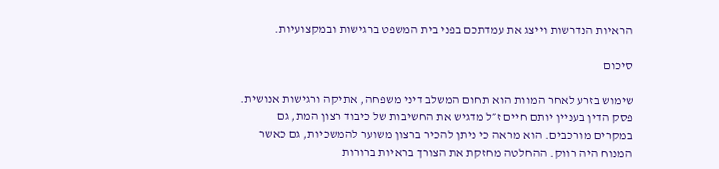הראיות הנדרשות וייצג את עמדתכם בפני בית המשפט ברגישות ובמקצועיות.

סיכום

שימוש בזרע לאחר המוות הוא תחום המשלב דיני משפחה, אתיקה ורגישות אנושית. פסק הדין בעניין יותם חיים ז״ל מדגיש את החשיבות של כיבוד רצון המת, גם במקרים מורכבים. הוא מראה כי ניתן להכיר ברצון משוער להמשכיות, גם כאשר המנוח היה רווק. ההחלטה מחזקת את הצורך בראיות ברורות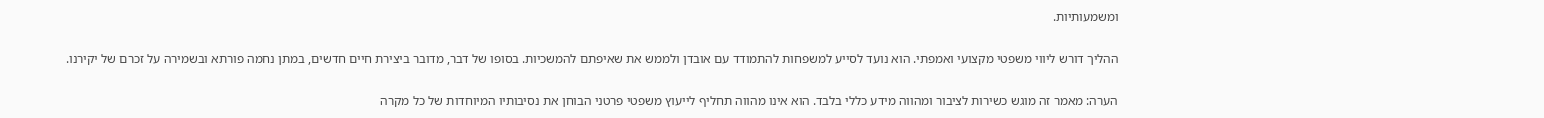ומשמעותיות.

ההליך דורש ליווי משפטי מקצועי ואמפתי. הוא נועד לסייע למשפחות להתמודד עם אובדן ולממש את שאיפתם להמשכיות. בסופו של דבר, מדובר ביצירת חיים חדשים, במתן נחמה פורתא ובשמירה על זכרם של יקירנו.

הערה: מאמר זה מוגש כשירות לציבור ומהווה מידע כללי בלבד. הוא אינו מהווה תחליף לייעוץ משפטי פרטני הבוחן את נסיבותיו המיוחדות של כל מקרה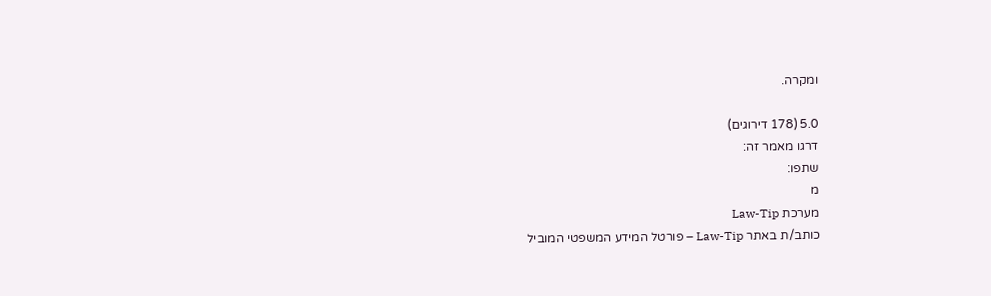ומקרה.

5.0 (178 דירוגים)
דרגו מאמר זה:
שתפו:
מ
מערכת Law-Tip
כותב/ת באתר Law-Tip – פורטל המידע המשפטי המוביל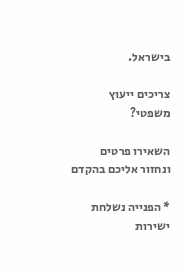בישראל.

צריכים ייעוץ משפטי?

השאירו פרטים ונחזור אליכם בהקדם

* הפנייה נשלחת ישירות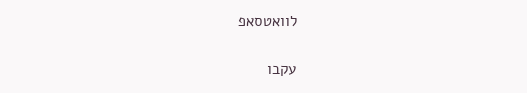לוואטסאפ

עקבו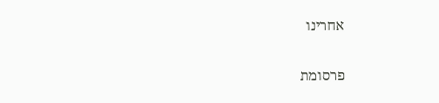אחרינו

פרסומת